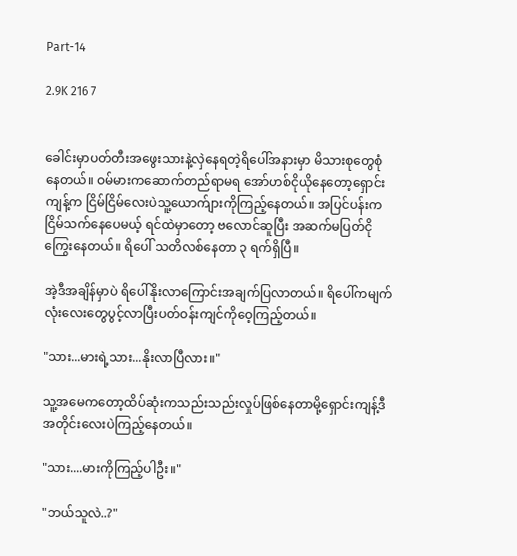Part-14

2.9K 216 7


ခေါင်းမှာပတ်တီးအဖွေးသားနဲ့လှဲနေရတဲ့ရိပေါ်အနားမှာ မိသားစုတွေစုံနေတယ်။ ဝမ်မားကဆောက်တည်ရာမရ အော်ဟစ်ငိုယိုနေတော့ရှောင်းကျန့်က ငြိမ်ငြိမ်လေးပဲသူ့ယောက်ျားကိုကြည့်နေတယ်။ အပြင်ပန်းကငြိမ်သက်နေပေမယ့် ရင်ထဲမှာတော့ ဗလောင်ဆူပြီး အဆက်မပြတ်ငိုကြွေးနေတယ်။ ရိပေါ် သတိလစ်နေတာ ၃ ရက်ရှိပြီ။

အဲ့ဒီအချိန်မှာပဲ ရိပေါ်နိုးလာကြောင်းအချက်ပြလာတယ်။ ရိပေါ်ကမျက်လုံးလေးတွေပွင့်လာပြီးပတ်ဝန်းကျင်ကိုဝေ့ကြည့်တယ်။

"သား...မားရဲ့သား...နိုးလာပြီလား။"

သူ့အမေကတော့ထိပ်ဆုံးကသည်းသည်းလှုပ်ဖြစ်နေတာမို့ရှောင်းကျန့်ဒီအတိုင်းလေးပဲကြည့်နေတယ်။

"သား....မားကိုကြည့်ပါဦး။"

"ဘယ်သူလဲ..?"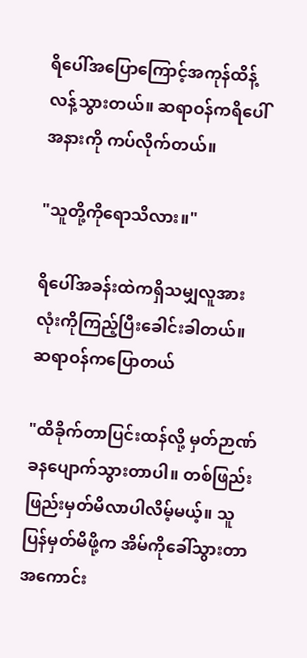ရိပေါ်အပြောကြောင့်အကုန်ထိန့်လန့်သွားတယ်။ ဆရာဝန်ကရိပေါ်အနားကို ကပ်လိုက်တယ်။

"သူတို့ကိုရောသိလား။"

ရိပေါ်အခန်းထဲကရှိသမျှလူအားလုံးကိုကြည့်ပြီးခေါင်းခါတယ်။ ဆရာဝန်ကပြောတယ်

"ထိခိုက်တာပြင်းထန်လို့ မှတ်ဉာဏ်ခနပျောက်သွားတာပါ။ တစ်ဖြည်းဖြည်းမှတ်မိလာပါလိမ့်မယ့်။ သူပြန်မှတ်မိဖို့က အိမ်ကိုခေါ်သွားတာအကောင်း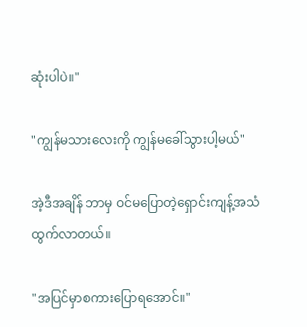ဆုံးပါပဲ။"

"ကျွန်မသားလေးကို ကျွန်မခေါ်သွားပါ့မယ်"

အဲ့ဒီအချိန် ဘာမှ ဝင်မပြောတဲ့ရှောင်းကျန့်အသံထွက်လာတယ်။

"အပြင်မှာစကားပြောရအောင်။"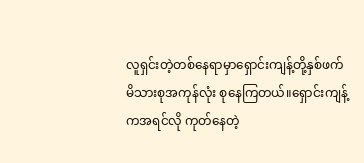လူရှင်းတဲ့တစ်နေရာမှာရှောင်းကျန့်တို့နှစ်ဖက်မိသားစုအကုန်လုံး စုနေကြတယ်။ရှောင်းကျန့်ကအရင်လို ကုတ်နေတဲ့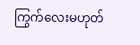ကြွက်လေးမဟုတ်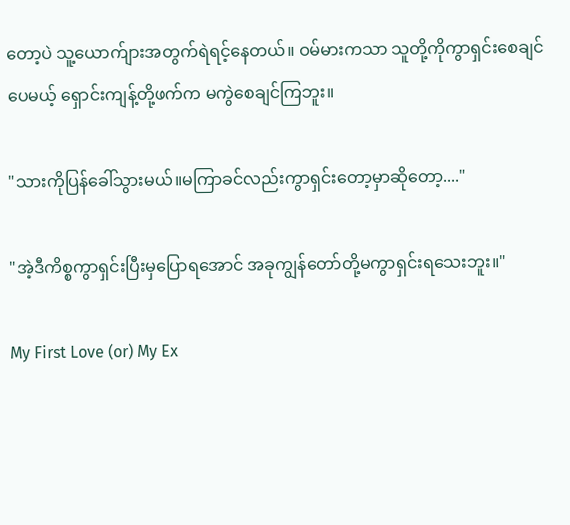တော့ပဲ သူ့ယောက်ျားအတွက်ရဲရင့်နေတယ်။ ဝမ်မားကသာ သူတို့ကိုကွာရှင်းစေချင်ပေမယ့် ရှောင်းကျန့်တို့ဖက်က မကွဲစေချင်ကြဘူး။

"သားကိုပြန်ခေါ်သွားမယ်။မကြာခင်လည်းကွာရှင်းတော့မှာဆိုတော့...."

"အဲ့ဒီကိစ္စကွာရှင်းပြီးမှပြောရအောင် အခုကျွန်တော်တို့မကွာရှင်းရသေးဘူး။"

My First Love (or) My Ex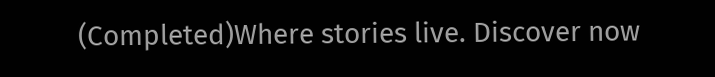(Completed)Where stories live. Discover now